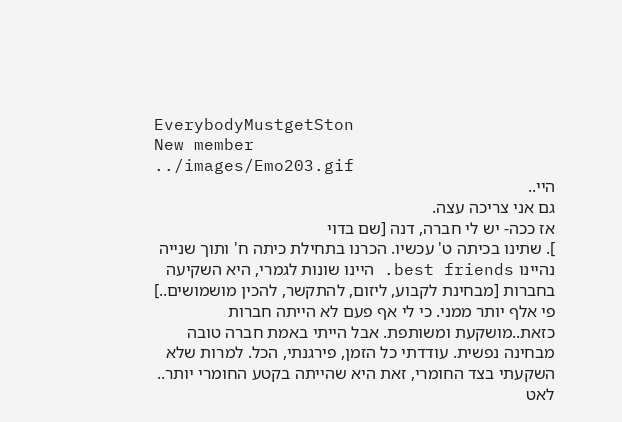EverybodyMustgetSton
New member
../images/Emo203.gif
היי..
גם אני צריכה עצה.
אז ככה- יש לי חברה, דנה [שם בדוי
]. שתינו בכיתה ט' עכשיו. הכרנו בתחילת כיתה ח' ותוך שנייה נהיינו best friends. היינו שונות לגמרי, היא השקיעה בחברות [מבחינת לקבוע, ליזום, להתקשר, להכין מושמושים..] פי אלף יותר ממני. כי לי אף פעם לא הייתה חברות כזאת..מושקעת ומשותפת. אבל הייתי באמת חברה טובה מבחינה נפשית. עודדתי כל הזמן, פירגנתי, הכל. למרות שלא השקעתי בצד החומרי, זאת היא שהייתה בקטע החומרי יותר.. לאט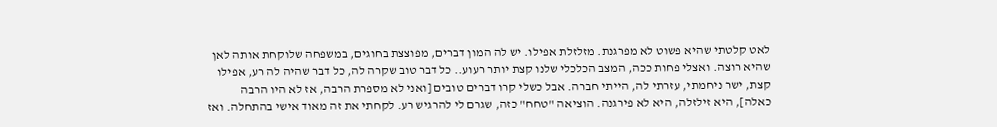לאט קלטתי שהיא פשוט לא מפרגנת. מזלזלת אפילו. יש לה המון דברים, מפוצצת בחוגים, במשפחה שלוקחת אותה לאן שהיא רוצה. ואצלי פחות ככה, המצב הכלכלי שלנו קצת יותר רעוע.. כל דבר טוב שקרה לה, כל דבר שהיה לה רע, אפילו קצת, ישר ניחמתי, עזרתי לה, הייתי חברה. אבל כשלי קרו דברים טובים [ואני לא מספרת הרבה, אז לא היו הרבה כאלה], היא זילזלה, היא לא פירגנה. הוציאה "טחח" כזה, שגרם לי להרגיש רע. לקחתי את זה מאוד אישי בהתחלה. ואז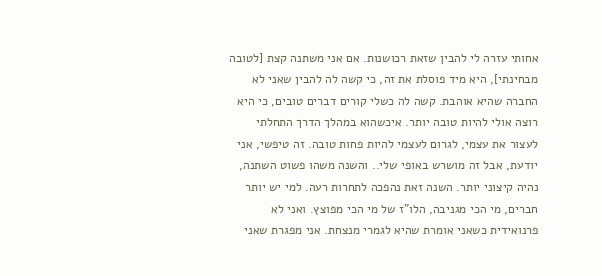אחותי עזרה לי להבין שזאת רכושנות. אם אני משתנה קצת [לטובה מבחינתי], היא מיד פוסלת את זה, כי קשה לה להבין שאני לא החברה שהיא אוהבת. קשה לה כשלי קורים דברים טובים, כי היא רוצה אולי להיות טובה יותר. איכשהוא במהלך הדרך התחלתי לעצור את עצמי, לגרום לעצמי להיות פחות טובה. זה טיפשי, אני יודעת, אבל זה מושרש באופי שלי.. והשנה משהו פשוט השתנה, נהיה קיצוני יותר. השנה זאת נהפכה לתחרות רעה. למי יש יותר חברים, מי הכי מגניבה, הלו"ז של מי הכי מפוצץ. ואני לא פרנואידית כשאני אומרת שהיא לגמרי מנצחת. אני מפגרת שאני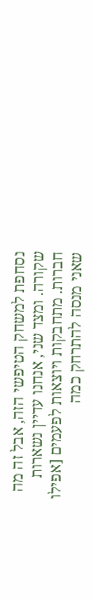נסחפת למשחק הטיפשי הזה, אבל זה מה שקורה. ומצד שני, אנחנו עדיין נשארות חברות. מתחבקות ויוצאות לפעמים [אפילו שאני מנסה להתרחק כמה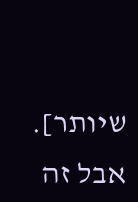שיותר]. אבל זה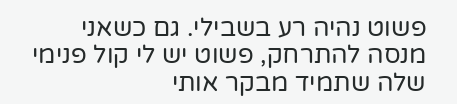פשוט נהיה רע בשבילי. גם כשאני מנסה להתרחק, פשוט יש לי קול פנימי שלה שתמיד מבקר אותי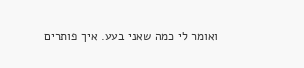ואומר לי כמה שאני בעע. איך פותרים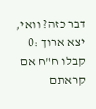דבר כזה? וואי, יצא ארוך :0 קבלו ח"ח אם קראתם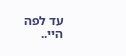עד לפה
היי..